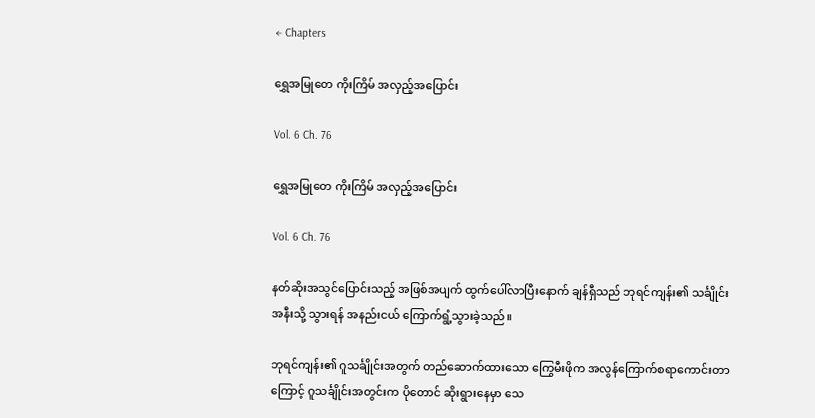← Chapters

ရွှေအမြုတေ ကိုးကြိမ် အလှည့်အပြောင်း

Vol. 6 Ch. 76

ရွှေအမြုတေ ကိုးကြိမ် အလှည့်အပြောင်း

Vol. 6 Ch. 76

နတ်ဆိုးအသွင်ပြောင်းသည့် အဖြစ်အပျက် ထွက်ပေါ်လာပြီးနောက် ချန်ရှီသည် ဘုရင်ကျန်း၏ သင်္ချိုင်းအနီးသို့ သွားရန် အနည်းငယ် ကြောက်ရွံ့သွားခဲ့သည်။

ဘုရင်ကျန်း၏ ဂူသင်္ချိုင်းအတွက် တည်ဆောက်ထားသော ကြွေမီးဖိုက အလွန်ကြောက်စရာကောင်းတာကြောင့် ဂူသင်္ချိုင်းအတွင်းက ပိုတောင် ဆိုးရွားနေမှာ သေ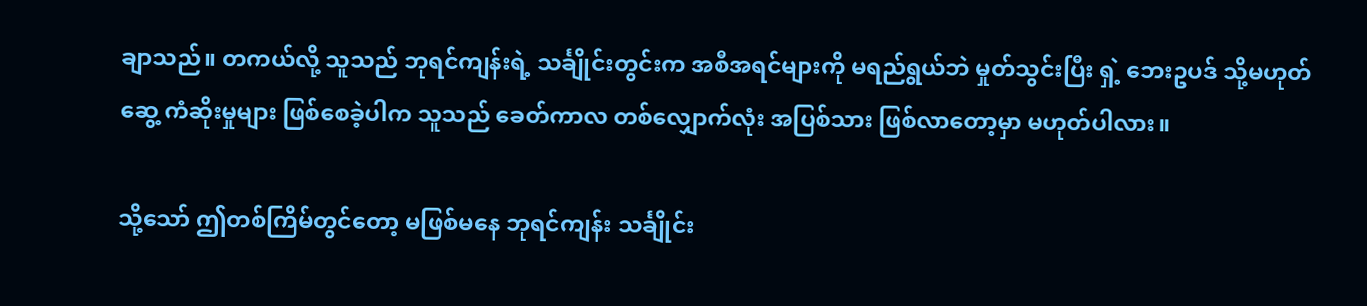ချာသည်။ တကယ်လို့ သူသည် ဘုရင်ကျန်းရဲ့ သင်္ချိုင်းတွင်းက အစီအရင်များကို မရည်ရွယ်ဘဲ မှုတ်သွင်းပြီး ရှဲ့ ဘေးဥပဒ် သို့မဟုတ် ဆွေ့ ကံဆိုးမှုများ ဖြစ်စေခဲ့ပါက သူသည် ခေတ်ကာလ တစ်လျှောက်လုံး အပြစ်သား ဖြစ်လာတော့မှာ မဟုတ်ပါလား။

သို့သော် ဤတစ်ကြိမ်တွင်တော့ မဖြစ်မနေ ဘုရင်ကျန်း သင်္ချိုင်း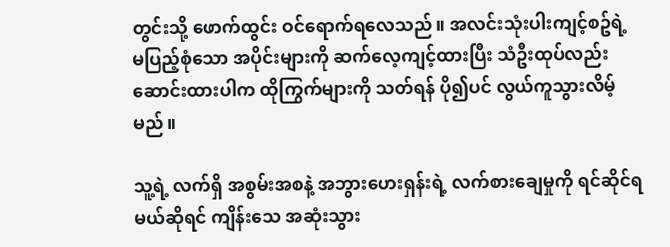တွင်းသို့ ဖောက်ထွင်း ဝင်ရောက်ရလေသည်။ အလင်းသုံးပါးကျင့်စဥ်ရဲ့ မပြည့်စုံသော အပိုင်းများကို ဆက်လေ့ကျင့်ထားပြီး သံဦးထုပ်လည်း ဆောင်းထားပါက ထိုကြွက်များကို သတ်ရန် ပို၍ပင် လွယ်ကူသွားလိမ့်မည်။

သူ့ရဲ့ လက်ရှိ အစွမ်းအစနဲ့ အဘွားဟေးရှန်းရဲ့ လက်စားချေမှုကို ရင်ဆိုင်ရမယ်ဆိုရင် ကျိန်းသေ အဆုံးသွား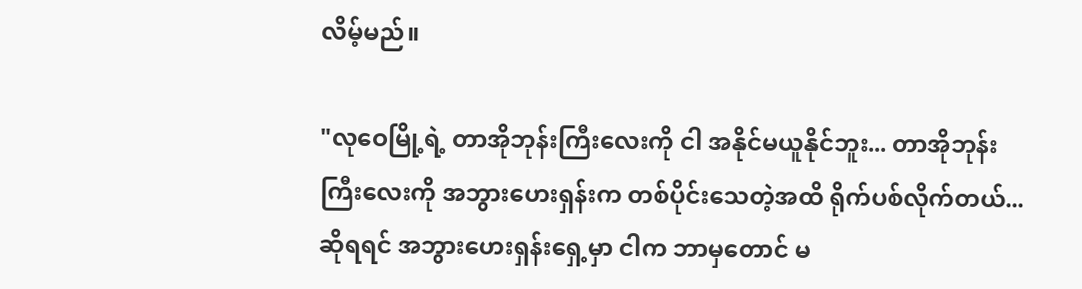လိမ့်မည်။

"လုဝေမြို့ရဲ့ တာအိုဘုန်းကြီးလေးကို ငါ အနိုင်မယူနိုင်ဘူး... တာအိုဘုန်းကြီးလေးကို အဘွားဟေးရှန်းက တစ်ပိုင်းသေတဲ့အထိ ရိုက်ပစ်လိုက်တယ်... ဆိုရရင် အဘွားဟေးရှန်းရှေ့မှာ ငါက ဘာမှတောင် မ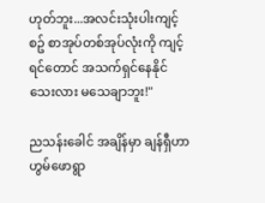ဟုတ်ဘူး...အလင်းသုံးပါးကျင့်စဥ် စာအုပ်တစ်အုပ်လုံးကို ကျင့်ရင်တောင် အသက်ရှင်နေနိုင်သေးလား မသေချာဘူး!"

ညသန်းခေါင် အချိန်မှာ ချန်ရှီဟာ ဟွမ်ဖောရွာ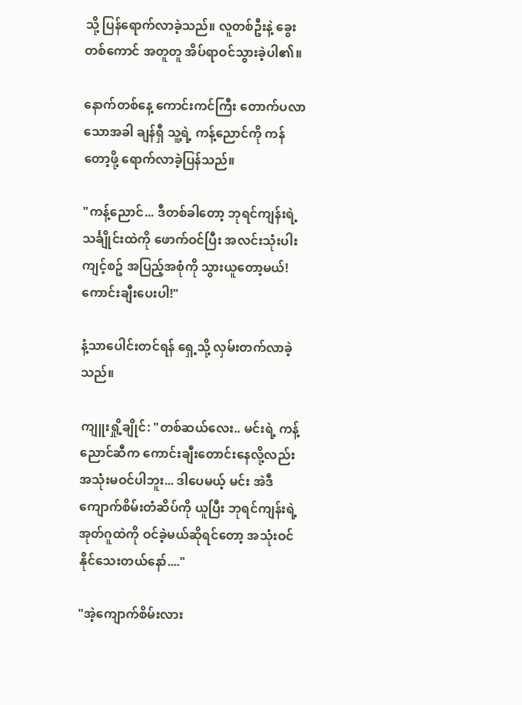သို့ ပြန်ရောက်လာခဲ့သည်။ လူတစ်ဦးနဲ့ ခွေးတစ်ကောင် အတူတူ အိပ်ရာဝင်သွားခဲ့ပါ၏။

နောက်တစ်နေ့ ကောင်းကင်ကြီး တောက်ပလာသောအခါ ချန်ရှီ သူ့ရဲ့ ကန့်ညောင်ကို ကန်တော့ဖို့ ရောက်လာခဲ့ပြန်သည်။

"ကန့်ညောင်... ဒီတစ်ခါတော့ ဘုရင်ကျန်းရဲ့ သင်္ချိုင်းထဲကို ဖောက်ဝင်ပြီး အလင်းသုံးပါးကျင့်စဥ် အပြည့်အစုံကို သွားယူတော့မယ်! ကောင်းချီးပေးပါ!"

နံ့သာပေါင်းတင်ရန် ရှေ့သို့ လှမ်းတက်လာခဲ့သည်။

ကျူးရှို့ချိုင်: "တစ်ဆယ်လေး.. မင်းရဲ့ ကန့်ညောင်ဆီက ကောင်းချီးတောင်းနေလို့လည်း အသုံးမဝင်ပါဘူး... ဒါပေမယ့် မင်း အဲဒီ ကျောက်စိမ်းတံဆိပ်ကို ယူပြီး ဘုရင်ကျန်းရဲ့ အုတ်ဂူထဲကို ဝင်ခဲ့မယ်ဆိုရင်တော့ အသုံးဝင်နိုင်သေးတယ်နော်...."

"အဲ့ကျောက်စိမ်းလား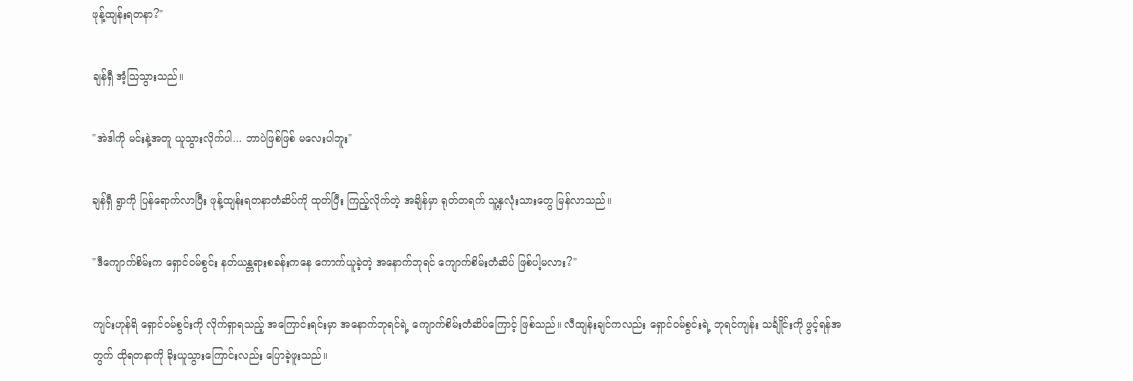ဖုန့်ထျန်းရတနာ?"

ချန်ရှီ အံ့သြသွားသည်။

"အဲဒါကို မင်းနဲ့အတူ ယူသွားလိုက်ပါ... ဘာပဲဖြစ်ဖြစ် မလေးပါဘူး"

ချန်ရှီ ရွာကို ပြန်ရောက်လာပြီး ဖုန့်ထျန်းရတနာတံဆိပ်ကို ထုတ်ပြီး ကြည့်လိုက်တဲ့ အချိန်မှာ ရုတ်တရက် သူ့နှလုံးသားတွေ မြန်လာသည်။

"ဒီကျောက်စိမ်းက ရှောင်ဝမ်စွင်း နတ်ယန္တရားစခန်းကနေ ကောက်ယူခဲ့တဲ့ အနောက်ဘုရင် ကျောက်စိမ်းတံဆိပ် ဖြစ်ပါ့မလား?"

ကျင်းဟုန်ရိ ရှောင်ဝမ်စွင်းကို လိုက်ရှာရသည့် အကြောင်းရင်းမှာ အနောက်ဘုရင်ရဲ့ ကျောက်စိမ်းတံဆိပ်ကြောင့် ဖြစ်သည်။ လီထျန်းချင်ကလည်း ရှောင်ဝမ်စွင်းရဲ့ ဘုရင်ကျန်း သင်္ချိုင်းကို ဖွင့်ရန်အတွက် ထိုရတနာကို ခိုးယူသွားကြောင်းလည်း ပြောခဲ့ဖူးသည်။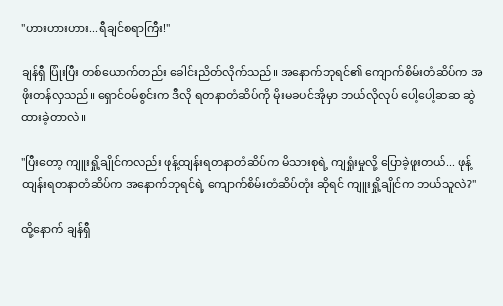"ဟားဟားဟား...ရီချင်စရာကြီး!"

ချန်ရှီ ပြုံးပြီး တစ်ယောက်တည်း ခေါင်းညိတ်လိုက်သည်။ အနောက်ဘုရင်၏ ကျောက်စိမ်းတံဆိပ်က အဖိုးတန်လှသည်။ ရှောင်ဝမ်စွင်းက ဒီလို ရတနာတံဆိပ်ကို မိုးမခပင်အိုမှာ ဘယ်လိုလုပ် ပေါ့ပေါ့ဆဆ ဆွဲထားခဲ့တာလဲ။

"ပြီးတော့ ကျူးရှို့ချိုင်ကလည်း ဖုန့်ထျန်းရတနာတံဆိပ်က မိသားစုရဲ့ ကျရှုံးမှုလို့ ပြောခဲ့ဖူးတယ်... ဖုန့်ထျန်းရတနာတံဆိပ်က အနောက်ဘုရင်ရဲ့ ကျောက်စိမ်းတံဆိပ်တုံး ဆိုရင် ကျူးရှို့ချိုင်က ဘယ်သူလဲ?"

ထို့နောက် ချန်ရှီ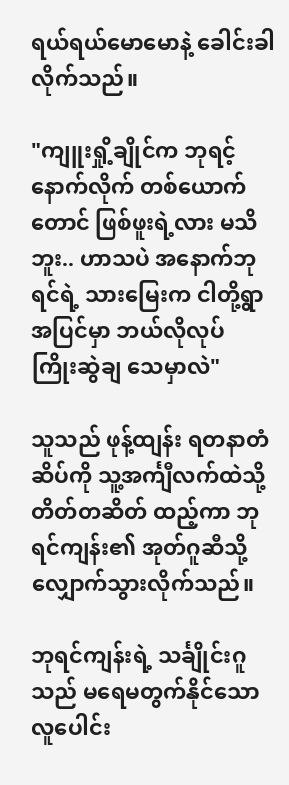ရယ်ရယ်မောမောနဲ့ ခေါင်းခါလိုက်သည်။

"ကျူးရှို့ချိုင်က ဘုရင့်နောက်လိုက် တစ်ယောက်တောင် ဖြစ်ဖူးရဲ့လား မသိဘူး.. ဟာသပဲ အနောက်ဘုရင်ရဲ့ သားမြေးက ငါတို့ရွာအပြင်မှာ ဘယ်လိုလုပ် ကြိုးဆွဲချ သေမှာလဲ"

သူသည် ဖုန့်ထျန်း ရတနာတံဆိပ်ကို သူ့အင်္ကျီလက်ထဲသို့ တိတ်တဆိတ် ထည့်ကာ ဘုရင်ကျန်း၏ အုတ်ဂူဆီသို့ လျှောက်သွားလိုက်သည်။

ဘုရင်ကျန်းရဲ့ သင်္ချိုင်းဂူသည် မရေမတွက်နိုင်သော လူပေါင်း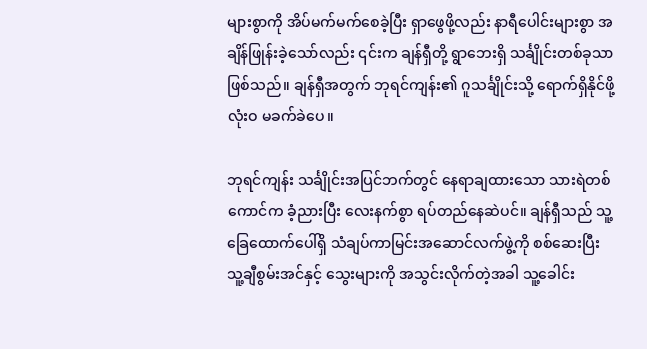များစွာကို အိပ်မက်မက်စေခဲ့ပြီး ရှာဖွေဖို့လည်း နာရီပေါင်းများစွာ အချိန်ဖြုန်းခဲ့သော်လည်း ၎င်းက ချန်ရှီတို့ ရွာဘေးရှိ သင်္ချိုင်းတစ်ခုသာဖြစ်သည်။ ချန်ရှီအတွက် ဘုရင်ကျန်း၏ ဂူသင်္ချိုင်းသို့ ရောက်ရှိနိုင်ဖို့ လုံးဝ မခက်ခဲပေ။

ဘုရင်ကျန်း သင်္ချိုင်းအပြင်ဘက်တွင် နေရာချထားသော သားရဲတစ်ကောင်က ခံ့ညားပြီး လေးနက်စွာ ရပ်တည်နေဆဲပင်။ ချန်ရှီသည် သူ့ခြေထောက်ပေါ်ရှိ သံချပ်ကာမြင်းအဆောင်လက်ဖွဲ့ကို စစ်ဆေးပြီး သူ့ချီစွမ်းအင်နှင့် သွေးများကို အသွင်းလိုက်တဲ့အခါ သူ့ခေါင်း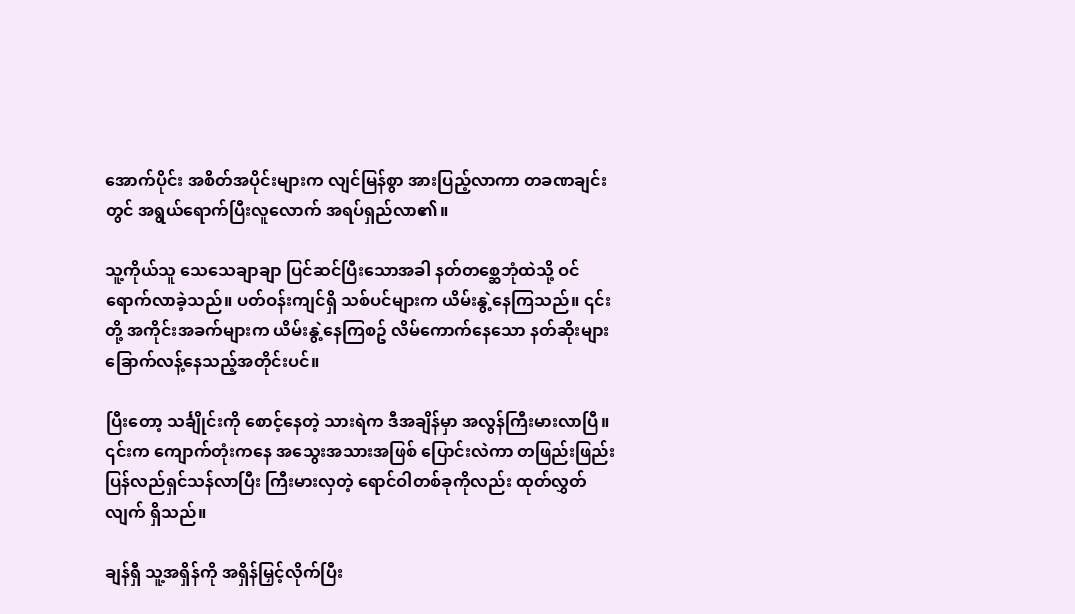အောက်ပိုင်း အစိတ်အပိုင်းများက လျင်မြန်စွာ အားပြည့်လာကာ တခဏချင်းတွင် အရွယ်ရောက်ပြီးလူလောက် အရပ်ရှည်လာ၏။

သူ့ကိုယ်သူ သေသေချာချာ ပြင်ဆင်ပြီးသောအခါ နတ်တစ္ဆေဘုံထဲသို့ ဝင်ရောက်လာခဲ့သည်။ ပတ်ဝန်းကျင်ရှိ သစ်ပင်များက ယိမ်းနွဲ့နေကြသည်။ ၎င်းတို့ အကိုင်းအခက်များက ယိမ်းနွဲ့နေကြစဥ် လိမ်ကောက်နေသော နတ်ဆိုးများ ခြောက်လန့်နေသည့်အတိုင်းပင်။

ပြီးတော့ သင်္ချိုင်းကို စောင့်နေတဲ့ သားရဲက ဒီအချိန်မှာ အလွန်ကြီးမားလာပြီ။ ၎င်းက ကျောက်တုံးကနေ အသွေးအသားအဖြစ် ပြောင်းလဲကာ တဖြည်းဖြည်း ပြန်လည်ရှင်သန်လာပြီး ကြီးမားလှတဲ့ ရောင်ဝါတစ်ခုကိုလည်း ထုတ်လွှတ်လျက် ရှိသည်။

ချန်ရှီ သူ့အရှိန်ကို အရှိန်မြှင့်လိုက်ပြီး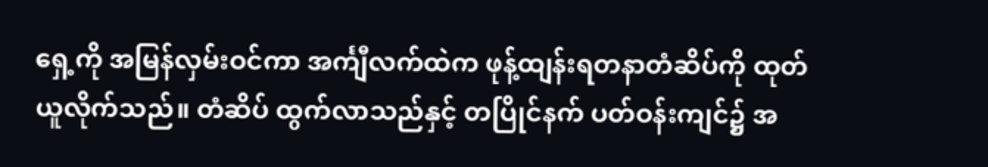ရှေ့ကို အမြန်လှမ်းဝင်ကာ အင်္ကျီလက်ထဲက ဖုန့်ထျန်းရတနာတံဆိပ်ကို ထုတ်ယူလိုက်သည်။ တံဆိပ် ထွက်လာသည်နှင့် တပြိုင်နက် ပတ်ဝန်းကျင်၌ အ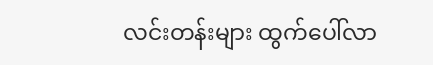လင်းတန်းများ ထွက်ပေါ်လာ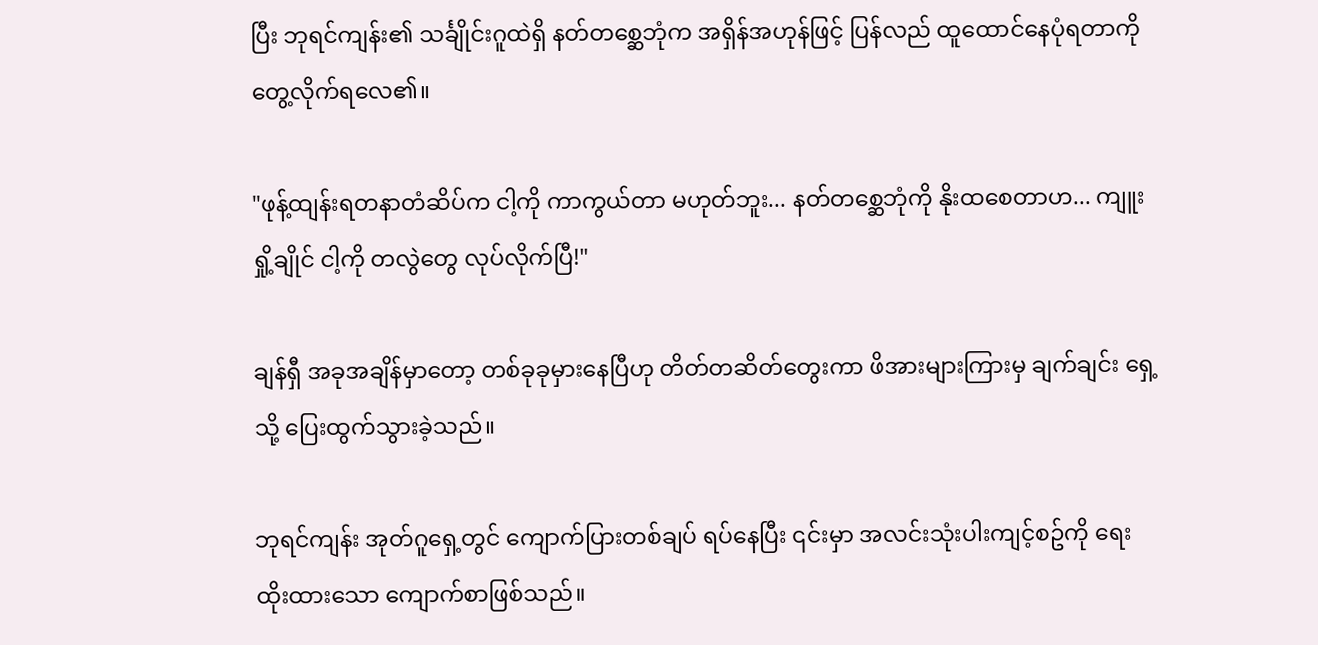ပြီး ဘုရင်ကျန်း၏ သင်္ချိုင်းဂူထဲရှိ နတ်တစ္ဆေဘုံက အရှိန်အဟုန်ဖြင့် ပြန်လည် ထူထောင်နေပုံရတာကို တွေ့လိုက်ရလေ၏။

"ဖုန့်ထျန်းရတနာတံဆိပ်က ငါ့ကို ကာကွယ်တာ မဟုတ်ဘူး... နတ်တစ္ဆေဘုံကို နိုးထစေတာဟ... ကျူးရှို့ချိုင် ငါ့ကို တလွဲတွေ လုပ်လိုက်ပြီ!"

ချန်ရှီ အခုအချိန်မှာတော့ တစ်ခုခုမှားနေပြီဟု တိတ်တဆိတ်တွေးကာ ဖိအားများကြားမှ ချက်ချင်း ရှေ့သို့ ပြေးထွက်သွားခဲ့သည်။

ဘုရင်ကျန်း အုတ်ဂူရှေ့တွင် ကျောက်ပြားတစ်ချပ် ရပ်နေပြီး ၎င်းမှာ အလင်းသုံးပါးကျင့်စဥ်ကို ရေးထိုးထားသော ကျောက်စာဖြစ်သည်။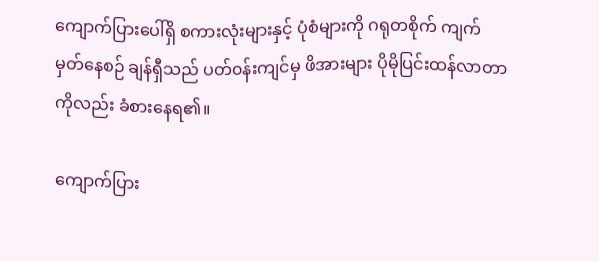ကျောက်ပြားပေါ်ရှိ စကားလုံးများနှင့် ပုံစံများကို ဂရုတစိုက် ကျက်မှတ်နေစဉ် ချန်ရှီသည် ပတ်၀န်းကျင်မှ ဖိအားများ ပိုမိုပြင်းထန်လာတာကိုလည်း ခံစားနေရ၏။

ကျောက်ပြား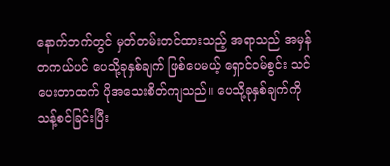နောက်ဘက်တွင် မှတ်တမ်းတင်ထားသည့် အရာသည် အမှန်တကယ်ပင် ပေသို့ခုနှစ်ချက် ဖြစ်ပေမယ့် ရှောင်ဝမ်စွင်း သင်ပေးတာထက် ပိုအသေးစိတ်ကျသည်။ ပေသို့ခုနှစ်ချက်ကို သန့်စင်ခြင်းပြီး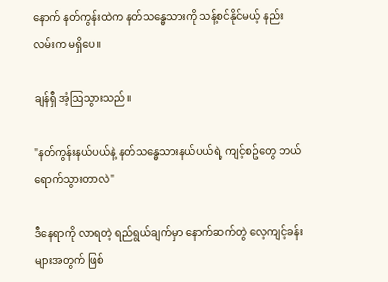နောက် နတ်ကွန်းထဲက နတ်သန္ဓေသားကို သန့်စင်နိုင်မယ့် နည်းလမ်းက မရှိပေ။

ချန်ရှီ အံ့ဩသွားသည်။

"နတ်ကွန်းနယ်ပယ်နဲ့ နတ်သန္ဓေသားနယ်ပယ်ရဲ့ ကျင့်စဥ်တွေ ဘယ်ရောက်သွားတာလဲ"

ဒီနေရာကို လာရတဲ့ ရည်ရွယ်ချက်မှာ နောက်ဆက်တွဲ လေ့ကျင့်ခန်းများအတွက် ဖြစ်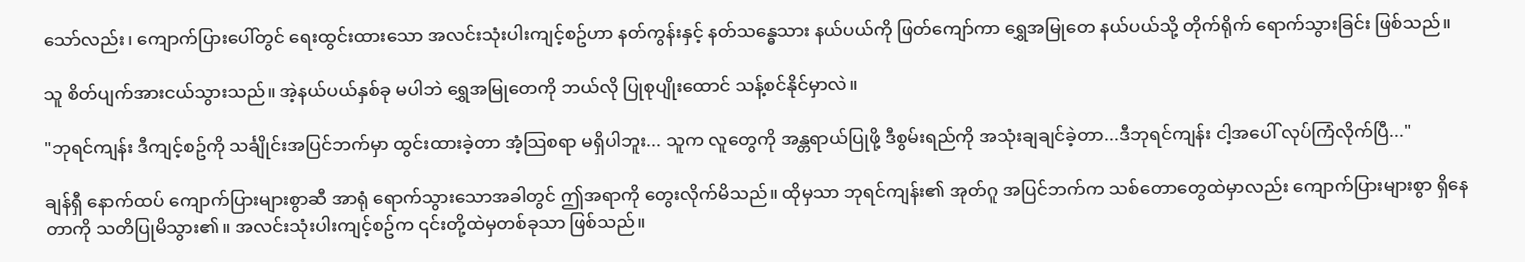သော်လည်း၊ ကျောက်ပြားပေါ်တွင် ရေးထွင်းထားသော အလင်းသုံးပါးကျင့်စဥ်ဟာ နတ်ကွန်းနှင့် နတ်သန္ဓေသား နယ်ပယ်ကို ဖြတ်ကျော်ကာ ရွှေအမြုတေ နယ်ပယ်သို့ တိုက်ရိုက် ရောက်သွားခြင်း ဖြစ်သည်။

သူ စိတ်ပျက်အားငယ်သွားသည်။ အဲ့နယ်ပယ်နှစ်ခု မပါဘဲ ရွှေအမြုတေကို ဘယ်လို ပြုစုပျိုးထောင် သန့်စင်နိုင်မှာလဲ။

"ဘုရင်ကျန်း ဒီကျင့်စဥ်ကို သင်္ချိုင်းအပြင်ဘက်မှာ ထွင်းထားခဲ့တာ အံ့သြစရာ မရှိပါဘူး... သူက လူတွေကို အန္တရာယ်ပြုဖို့ ဒီစွမ်းရည်ကို အသုံးချချင်ခဲ့တာ...ဒီဘုရင်ကျန်း ငါ့အပေါ် လုပ်ကြံလိုက်ပြီ..."

ချန်ရှီ နောက်ထပ် ကျောက်ပြားများစွာဆီ အာရုံ ရောက်သွားသောအခါတွင် ဤအရာကို တွေးလိုက်မိသည်။ ထိုမှသာ ဘုရင်ကျန်း၏ အုတ်ဂူ အပြင်ဘက်က သစ်တောတွေထဲမှာလည်း ကျောက်ပြားများစွာ ရှိနေတာကို သတိပြုမိသွား၏။ အလင်းသုံးပါးကျင့်စဥ်က ၎င်းတို့ထဲမှတစ်ခုသာ ဖြစ်သည်။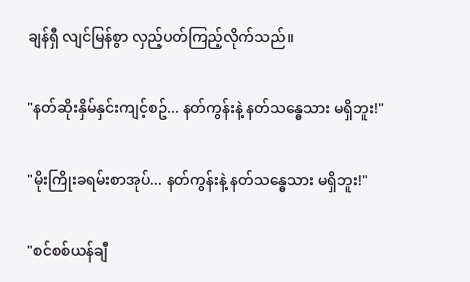ချန်ရှီ လျင်မြန်စွာ လှည့်ပတ်ကြည့်လိုက်သည်။

"နတ်ဆိုးနှိမ်နှင်းကျင့်စဥ်... နတ်ကွန်းနဲ့ နတ်သန္ဓေသား မရှိဘူး!"

"မိုးကြိုးခရမ်းစာအုပ်... နတ်ကွန်းနဲ့ နတ်သန္ဓေသား မရှိဘူး!"

"စင်စစ်ယန်ချီ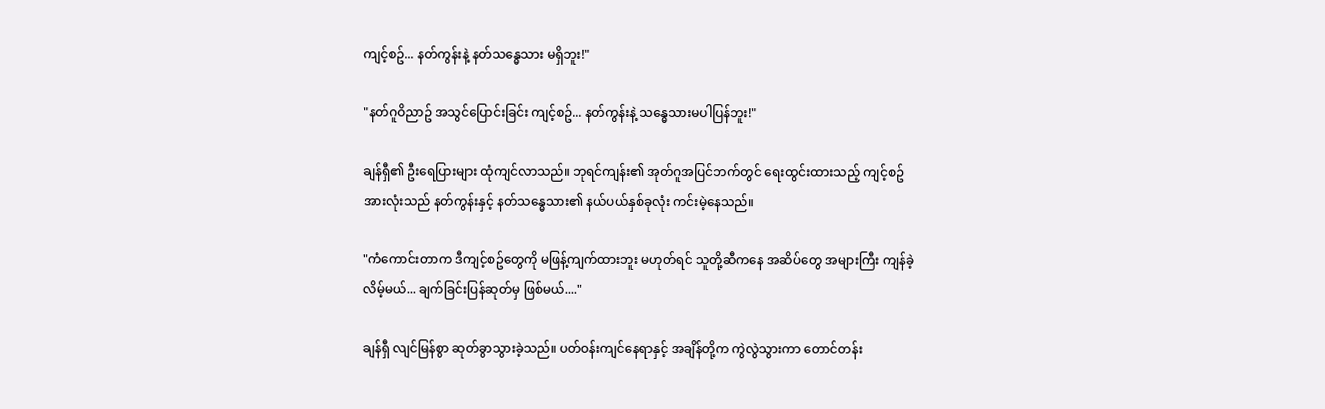ကျင့်စဥ်... နတ်ကွန်းနဲ့ နတ်သန္ဓေသား မရှိဘူး!"

"နတ်ဂူဝိညာဥ် အသွင်ပြောင်းခြင်း ကျင့်စဥ်... နတ်ကွန်းနဲ့ သန္ဓေသားမပါပြန်ဘူး!"

ချန်ရှီ၏ ဦးရေပြားများ ထုံကျင်လာသည်။ ဘုရင်ကျန်း၏ အုတ်ဂူအပြင်ဘက်တွင် ရေးထွင်းထားသည့် ကျင့်စဥ်အားလုံးသည် နတ်ကွန်းနှင့် နတ်သန္ဓေသား၏ နယ်ပယ်နှစ်ခုလုံး ကင်းမဲ့နေသည်။

"ကံကောင်းတာက ဒီကျင့်စဥ်တွေကို မဖြန့်ကျက်ထားဘူး မဟုတ်ရင် သူတို့ဆီကနေ အဆိပ်တွေ အများကြီး ကျန်ခဲ့လိမ့်မယ်... ချက်ခြင်းပြန်ဆုတ်မှ ဖြစ်မယ်...."

ချန်ရှီ လျင်မြန်စွာ ဆုတ်ခွာသွားခဲ့သည်။ ပတ်ဝန်းကျင်နေရာနှင့် အချိန်တို့က ကွဲလွဲသွားကာ တောင်တန်း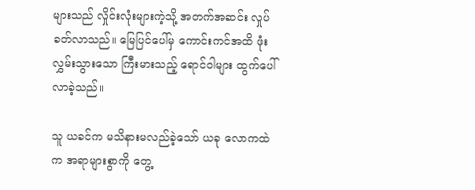များသည် လှိုင်းလုံးများကဲ့သို့ အတက်အဆင်း လှုပ်ခတ်လာသည်။ မြေပြင်ပေါ်မှ ကောင်းကင်အထိ ဖုံးလွှမ်းသွားသော ကြီးမားသည့် ရောင်ဝါများ ထွက်ပေါ်လာခဲ့သည်။

သူ ယခင်က မသိနားမလည်ခဲ့သော် ယခု လောကထဲက အရာများစွာကို တွေ့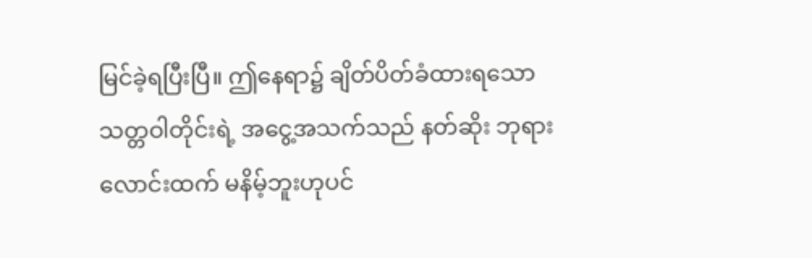မြင်ခဲ့ရပြီးပြီ။ ဤနေရာ၌ ချိတ်ပိတ်ခံထားရသော သတ္တဝါတိုင်းရဲ့ အငွေ့အသက်သည် နတ်ဆိုး ဘုရားလောင်းထက် မနိမ့်ဘူးဟုပင်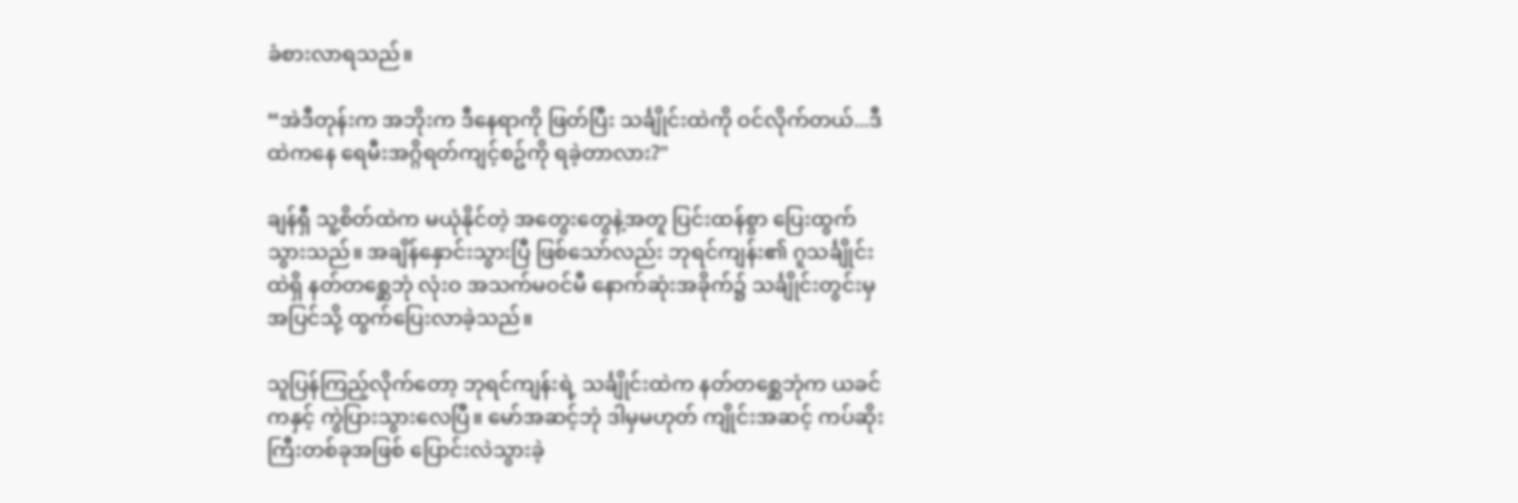ခံစားလာရသည်။

“အဲဒီတုန်းက အဘိုးက ဒီနေရာကို ဖြတ်ပြီး သင်္ချိုင်းထဲကို ဝင်လိုက်တယ်...ဒီထဲကနေ ရေမီးအဂ္ဂိရတ်ကျင့်စဥ်ကို ရခဲ့တာလား?"

ချန်ရှီ သူ့စိတ်ထဲက မယုံနိုင်တဲ့ အတွေးတွေနဲ့အတူ ပြင်းထန်စွာ ပြေးထွက်သွားသည်။ အချိန်နှောင်းသွားပြီ ဖြစ်သော်လည်း ဘုရင်ကျန်း၏ ဂူသင်္ချိုင်းထဲရှိ နတ်တစ္ဆေဘုံ လုံးဝ အသက်မဝင်မီ နောက်ဆုံးအခိုက်၌ သင်္ချိုင်းတွင်းမှ အပြင်သို့ ထွက်ပြေးလာခဲ့သည်။

သူပြန်ကြည့်လိုက်တော့ ဘုရင်ကျန်းရဲ့ သင်္ချိုင်းထဲက နတ်တစ္ဆေဘုံက ယခင်ကနှင့် ကွဲပြားသွားလေပြီ။ မော်အဆင့်ဘုံ ဒါမှမဟုတ် ကျိုင်းအဆင့် ကပ်ဆိုးကြီးတစ်ခုအဖြစ် ပြောင်းလဲသွားခဲ့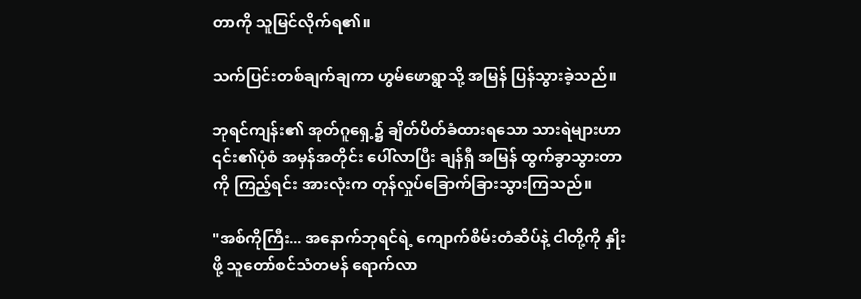တာကို သူမြင်လိုက်ရ၏။

သက်ပြင်းတစ်ချက်ချကာ ဟွမ်ဖောရွာသို့ အမြန် ပြန်သွားခဲ့သည်။

ဘုရင်ကျန်း၏ အုတ်ဂူရှေ့၌ ချိတ်ပိတ်ခံထားရသော သားရဲများဟာ ၎င်း၏ပုံစံ အမှန်အတိုင်း ပေါ်လာပြီး ချန်ရှီ အမြန် ထွက်ခွာသွားတာကို ကြည့်ရင်း အားလုံးက တုန်လှုပ်ခြောက်ခြားသွားကြသည်။

"အစ်ကိုကြီး... အနောက်ဘုရင်ရဲ့ ကျောက်စိမ်းတံဆိပ်နဲ့ ငါတို့ကို နှိုးဖို့ သူတော်စင်သံတမန် ရောက်လာ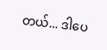တယ်... ဒါပေ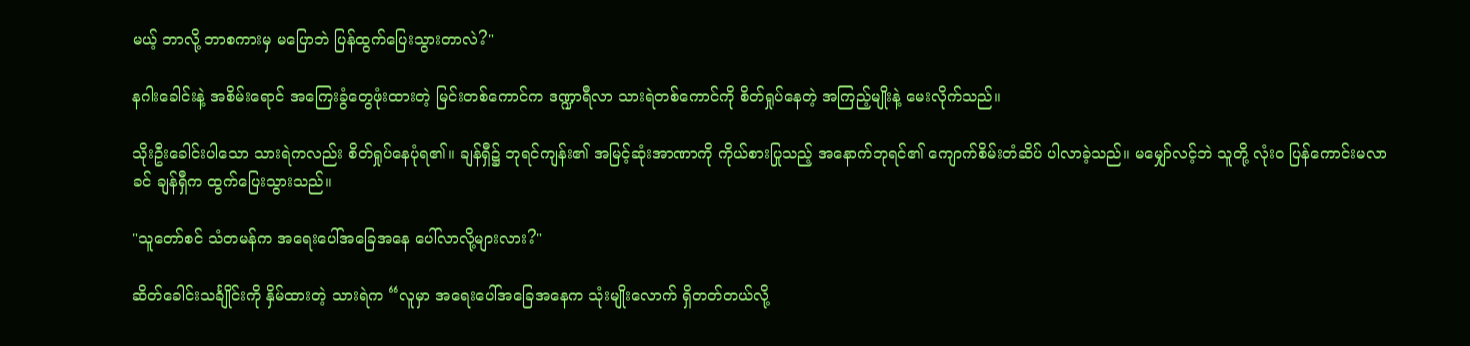မယ့် ဘာလို့ ဘာစကားမှ မပြောဘဲ ပြန်ထွက်ပြေးသွားတာလဲ?"

နဂါးခေါင်းနဲ့ အစိမ်းရောင် အကြေးခွံတွေဖုံးထားတဲ့ မြင်းတစ်ကောင်က ဒဏ္ဍာရီလာ သားရဲတစ်ကောင်ကို စိတ်ရှုပ်နေတဲ့ အကြည့်မျိုးနဲ့ မေးလိုက်သည်။

သိုးဦးခေါင်းပါသော သားရဲကလည်း စိတ်ရှုပ်နေပုံရ၏။ ချန်ရှီ၌ ဘုရင်ကျန်း၏ အမြင့်ဆုံးအာဏာကို ကိုယ်စားပြုသည့် အနောက်ဘုရင်၏ ကျောက်စိမ်းတံဆိပ် ပါလာခဲ့သည်။ မမျှော်လင့်ဘဲ သူတို့ လုံးဝ ပြန်ကောင်းမလာခင် ချန်ရှီက ထွက်ပြေးသွားသည်။

"သူတော်စင် သံတမန်က အရေးပေါ်အခြေအနေ ပေါ်လာလို့များလား?"

ဆိတ်ခေါင်းသင်္ချိုင်းကို နှိမ်ထားတဲ့ သားရဲက “လူမှာ အရေးပေါ်အခြေအနေက သုံးမျိုးလောက် ရှိတတ်တယ်လို့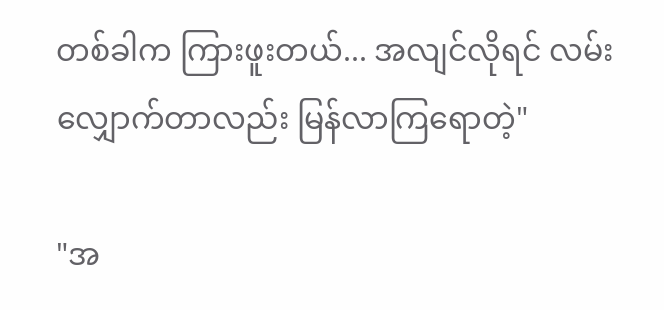တစ်ခါက ကြားဖူးတယ်... အလျင်လိုရင် လမ်းလျှောက်တာလည်း မြန်လာကြရောတဲ့"

"အ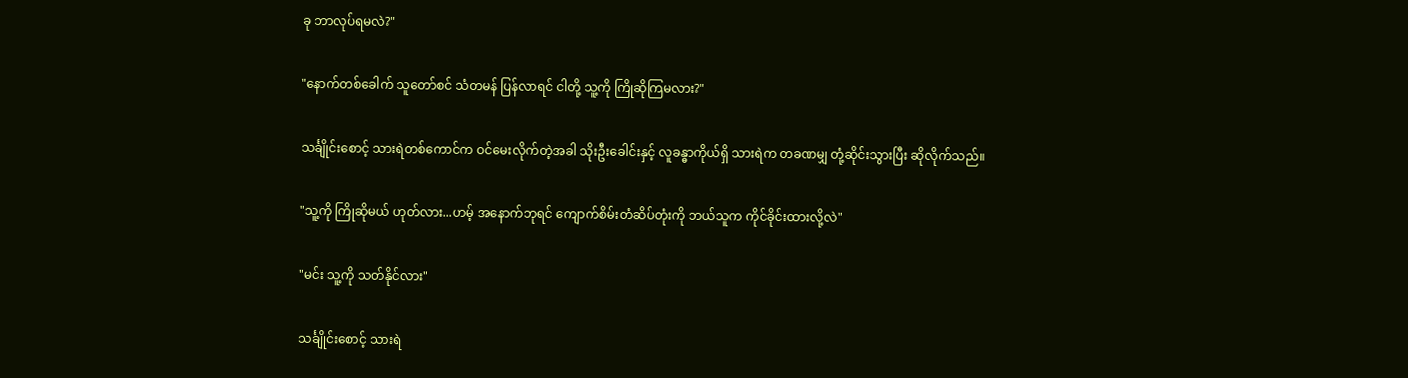ခု ဘာလုပ်ရမလဲ?"

"နောက်တစ်ခေါက် သူတော်စင် သံတမန် ပြန်လာရင် ငါတို့ သူ့ကို ကြိုဆိုကြမလား?"

သင်္ချိုင်းစောင့် သားရဲတစ်ကောင်က ဝင်မေးလိုက်တဲ့အခါ သိုးဦးခေါင်းနှင့် လူခန္ဓာကိုယ်ရှိ သားရဲက တခဏမျှ တုံ့ဆိုင်းသွားပြီး ဆိုလိုက်သည်။

"သူ့ကို ကြိုဆိုမယ် ဟုတ်လား...ဟမ့် အနောက်ဘုရင် ကျောက်စိမ်းတံဆိပ်တုံးကို ဘယ်သူက ကိုင်ခိုင်းထားလို့လဲ"

"မင်း သူ့ကို သတ်နိုင်လား"

သင်္ချိုင်းစောင့် သားရဲ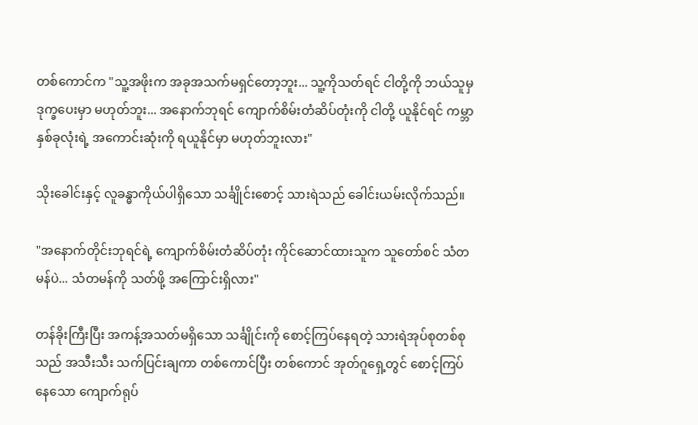တစ်ကောင်က "သူ့အဖိုးက အခုအသက်မရှင်တော့ဘူး... သူ့ကိုသတ်ရင် ငါတို့ကို ဘယ်သူမှ ဒုက္ခပေးမှာ မဟုတ်ဘူး... အနောက်ဘုရင် ကျောက်စိမ်းတံဆိပ်တုံးကို ငါတို့ ယူနိုင်ရင် ကမ္ဘာနှစ်ခုလုံးရဲ့ အကောင်းဆုံးကို ရယူနိုင်မှာ မဟုတ်ဘူးလား"

သိုးခေါင်းနှင့် လူခန္ဓာကိုယ်ပါရှိသော သင်္ချိုင်းစောင့် သားရဲသည် ခေါင်းယမ်းလိုက်သည်။

"အနောက်တိုင်းဘုရင်ရဲ့ ကျောက်စိမ်းတံဆိပ်တုံး ကိုင်ဆောင်ထားသူက သူတော်စင် သံတမန်ပဲ... သံတမန်ကို သတ်ဖို့ အကြောင်းရှိလား"

တန်ခိုးကြီးပြီး အကန့်အသတ်မရှိသော သင်္ချိုင်းကို စောင့်ကြပ်နေရတဲ့ သားရဲအုပ်စုတစ်စုသည် အသီးသီး သက်ပြင်းချကာ တစ်ကောင်ပြီး တစ်ကောင် အုတ်ဂူရှေ့တွင် စောင့်ကြပ်နေသော ကျောက်ရုပ်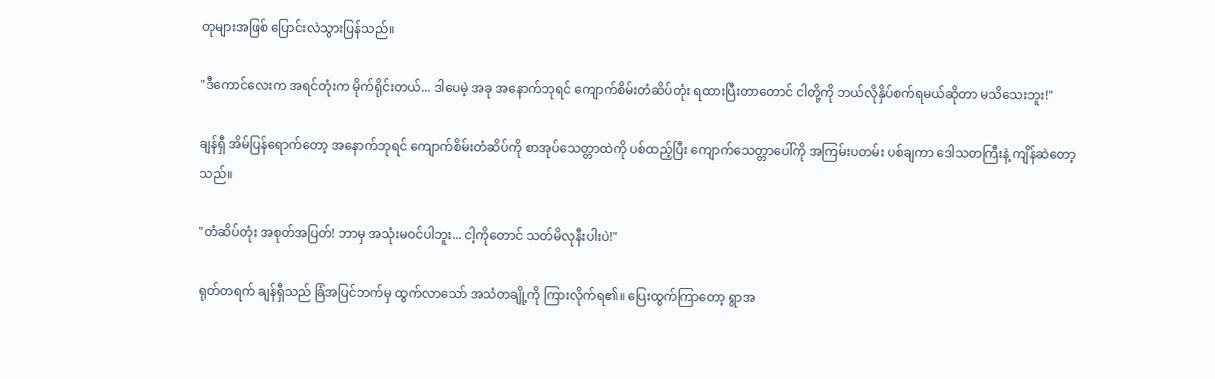တုများအဖြစ် ပြောင်းလဲသွားပြန်သည်။

"ဒီကောင်လေးက အရင်တုံးက မိုက်ရိုင်းတယ်... ဒါပေမဲ့ အခု အနောက်ဘုရင် ကျောက်စိမ်းတံဆိပ်တုံး ရထားပြီးတာတောင် ငါတို့ကို ဘယ်လိုနှိပ်စက်ရမယ်ဆိုတာ မသိသေးဘူး!"

ချန်ရှီ အိမ်ပြန်ရောက်တော့ အနောက်ဘုရင် ကျောက်စိမ်းတံဆိပ်ကို စာအုပ်သေတ္တာထဲကို ပစ်ထည့်ပြီး ကျောက်သေတ္တာပေါ်ကို အကြမ်းပတမ်း ပစ်ချကာ ဒေါသတကြီးနဲ့ ကျိန်ဆဲတော့သည်။

"တံဆိပ်တုံး အစုတ်အပြတ်! ဘာမှ အသုံးမဝင်ပါဘူး... ငါ့ကိုတောင် သတ်မိလုနီးပါးပဲ!"

ရုတ်တရက် ချန်ရှီသည် ခြံအပြင်ဘက်မှ ထွက်လာသော် အသံတချို့ကို ကြားလိုက်ရ၏။ ပြေးထွက်ကြာတော့ ရွာအ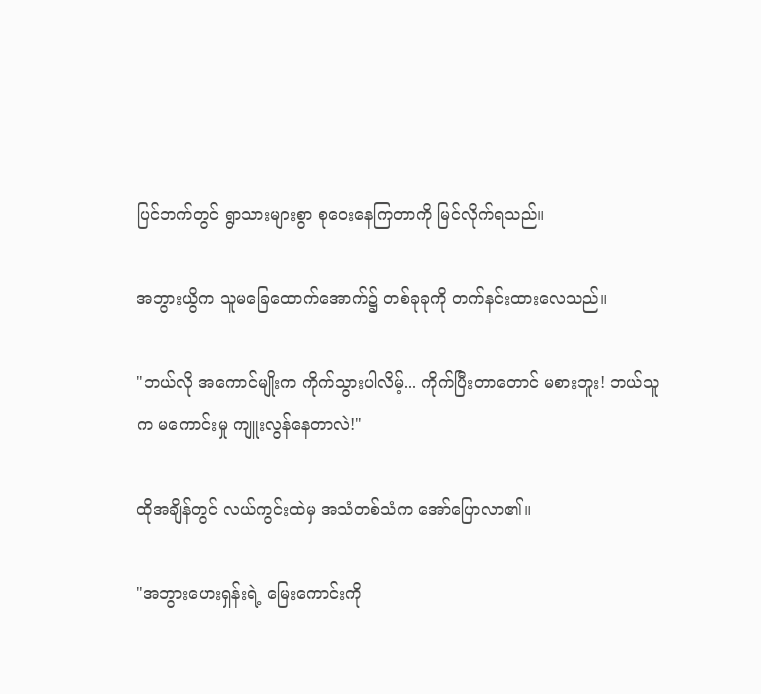ပြင်ဘက်တွင် ရွာသားများစွာ စုဝေးနေကြတာကို မြင်လိုက်ရသည်။

အဘွားယွိက သူမခြေထောက်အောက်၌ တစ်ခုခုကို တက်နင်းထားလေသည်။

"ဘယ်လို အကောင်မျိုးက ကိုက်သွားပါလိမ့်... ကိုက်ပြီးတာတောင် မစားဘူး! ဘယ်သူက မကောင်းမှု ကျူးလွန်နေတာလဲ!"

ထိုအချိန်တွင် လယ်ကွင်းထဲမှ အသံတစ်သံက အော်ပြောလာ၏။

"အဘွားဟေးရှန်းရဲ့ မြေးကောင်းကို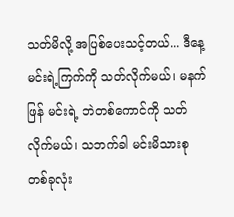သတ်မိလို့ အပြစ်ပေးသင့်တယ်... ဒီနေ့ မင်းရဲ့ကြက်ကို သတ်လိုက်မယ်၊ မနက်ဖြန် မင်းရဲ့ ဘဲတစ်ကောင်ကို သတ်လိုက်မယ်၊ သဘက်ခါ မင်းမိသားစု တစ်ခုလုံး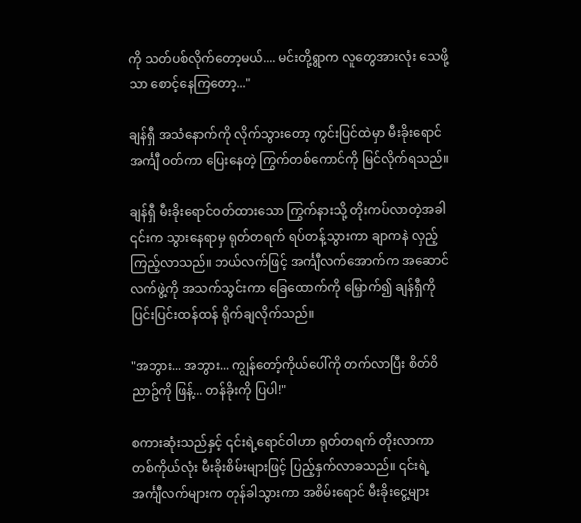ကို သတ်ပစ်လိုက်တော့မယ်.... မင်းတို့ရွာက လူတွေအားလုံး သေဖို့သာ စောင့်နေကြတော့..."

ချန်ရှီ အသံနောက်ကို လိုက်သွားတော့ ကွင်းပြင်ထဲမှာ မီးခိုးရောင်အင်္ကျီ ဝတ်ကာ ပြေးနေတဲ့ ကြွက်တစ်ကောင်ကို မြင်လိုက်ရသည်။

ချန်ရှီ မီးခိုးရောင်ဝတ်ထားသော ကြွက်နားသို့ တိုးကပ်လာတဲ့အခါ ၎င်းက သွားနေရာမှ ရုတ်တရက် ရပ်တန့်သွားကာ ချာကနဲ လှည့်ကြည့်လာသည်။ ဘယ်လက်ဖြင့် အင်္ကျီလက်အောက်က အဆောင်လက်ဖွဲ့ကို အသက်သွင်းကာ ခြေထောက်ကို မြှောက်၍ ချန်ရှီကို ပြင်းပြင်းထန်ထန် ရိုက်ချလိုက်သည်။

"အဘွား... အဘွား... ကျွန်တော့်ကိုယ်ပေါ်ကို တက်လာပြီး စိတ်ဝိညာဥ်ကို ဖြန့်... တန်ခိုးကို ပြပါ!"

စကားဆုံးသည်နှင့် ၎င်းရဲ့ရောင်ဝါဟာ ရုတ်တရက် တိုးလာကာ တစ်ကိုယ်လုံး မီးခိုးစိမ်းများဖြင့် ပြည့်နှက်လာခသည်။ ၎င်းရဲ့ အင်္ကျီလက်များက တုန်ခါသွားကာ အစိမ်းရောင် မီးခိုးငွေ့များ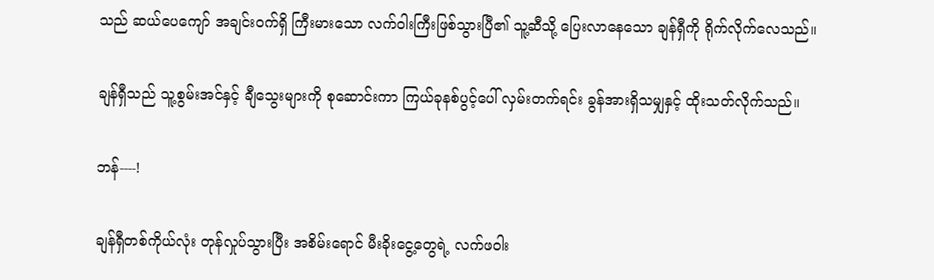သည် ဆယ်ပေကျော် အချင်းဝက်ရှိ ကြီးမားသော လက်ဝါးကြီးဖြစ်သွားပြီ၏ သူ့ဆီသို့ ပြေးလာနေသော ချန်ရှီကို ရိုက်လိုက်လေသည်။

ချန်ရှီသည် သူ့စွမ်းအင်နှင့် ချီသွေးများကို စုဆောင်းကာ ကြယ်ခုနစ်ပွင့်ပေါ် လှမ်းတက်ရင်း ခွန်အားရှိသမျှနှင့် ထိုးသတ်လိုက်သည်။

ဘန်----!

ချန်ရှီတစ်ကိုယ်လုံး တုန်လှုပ်သွားပြီး အစိမ်းရောင် မီးခိုးငွေ့တွေရဲ့ လက်ဖဝါး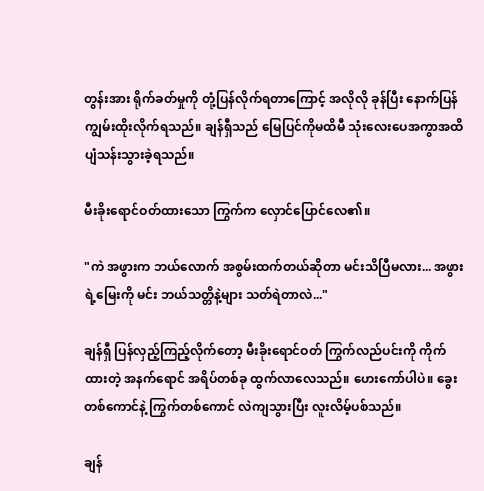တွန်းအား ရိုက်ခတ်မှုကို တုံ့ပြန်လိုက်ရတာကြောင့် အလိုလို ခုန်ပြီး နောက်ပြန် ကျွမ်းထိုးလိုက်ရသည်။ ချန်ရှီသည် မြေပြင်ကိုမထိမီ သုံးလေးပေအကွာအထိ ပျံသန်းသွားခဲ့ရသည်။

မီးခိုးရောင်ဝတ်ထားသော ကြွက်က လှောင်ပြောင်လေ၏။

"ကဲ အဖွားက ဘယ်လောက် အစွမ်းထက်တယ်ဆိုတာ မင်းသိပြီမလား... အဖွားရဲ့မြေးကို မင်း ဘယ်သတ္တိနဲ့များ သတ်ရဲတာလဲ..."

ချန်ရှီ ပြန်လှည့်ကြည့်လိုက်တော့ မီးခိုးရောင်ဝတ် ကြွက်လည်ပင်းကို ကိုက်ထားတဲ့ အနက်ရောင် အရိပ်တစ်ခု ထွက်လာလေသည်။ ဟေးကော်ပါပဲ။ ခွေးတစ်ကောင်နဲ့ ကြွက်တစ်ကောင် လဲကျသွားပြီး လူးလိမ့်ပစ်သည်။

ချန်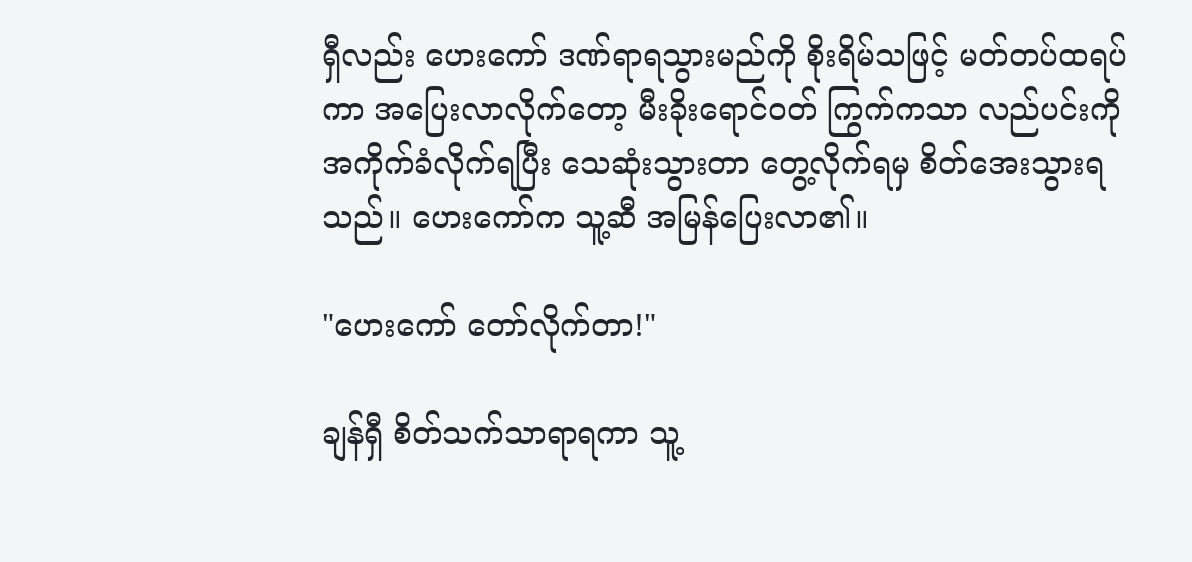ရှီလည်း ဟေးကော် ဒဏ်ရာရသွားမည်ကို စိုးရိမ်သဖြင့် မတ်တပ်ထရပ်ကာ အပြေးလာလိုက်တော့ မီးခိုးရောင်ဝတ် ကြွက်ကသာ လည်ပင်းကို အကိုက်ခံလိုက်ရပြီး သေဆုံးသွားတာ တွေ့လိုက်ရမှ စိတ်အေးသွားရသည်။ ဟေးကော်က သူ့ဆီ အမြန်ပြေးလာ၏။

"ဟေးကော် တော်လိုက်တာ!"

ချန်ရှီ စိတ်သက်သာရာရကာ သူ့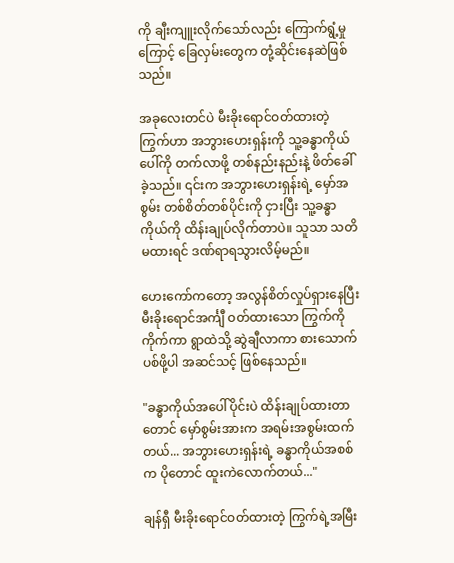ကို ချီးကျူးလိုက်သော်လည်း ကြောက်ရွံ့မှုကြောင့် ခြေလှမ်းတွေက တုံ့ဆိုင်းနေဆဲဖြစ်သည်။

အခုလေးတင်ပဲ မီးခိုးရောင်ဝတ်ထားတဲ့ ကြွက်ဟာ အဘွားဟေးရှန်းကို သူ့ခန္ဓာကိုယ်ပေါ်ကို တက်လာဖို့ တစ်နည်းနည်းနဲ့ ဖိတ်ခေါ်ခဲ့သည်။ ၎င်းက အဘွားဟေးရှန်းရဲ့ မှော်အစွမ်း တစ်စိတ်တစ်ပိုင်းကို ငှားပြီး သူ့ခန္ဓာကိုယ်ကို ထိန်းချုပ်လိုက်တာပဲ။ သူသာ သတိမထားရင် ဒဏ်ရာရသွားလိမ့်မည်။

ဟေးကော်ကတော့ အလွန်စိတ်လှုပ်ရှားနေပြီး မီးခိုးရောင်အင်္ကျီ ဝတ်ထားသော ကြွက်ကိုကိုက်ကာ ရွာထဲသို့ ဆွဲချီလာကာ စားသောက်ပစ်ဖို့ပါ အဆင်သင့် ဖြစ်နေသည်။

"ခန္ဓာကိုယ်အပေါ်ပိုင်းပဲ ထိန်းချုပ်ထားတာတောင် မှော်စွမ်းအားက အရမ်းအစွမ်းထက်တယ်... အဘွားဟေးရှန်းရဲ့ ခန္ဓာကိုယ်အစစ်က ပိုတောင် ထူးကဲလောက်တယ်..."

ချန်ရှီ မီးခိုးရောင်ဝတ်ထားတဲ့ ကြွက်ရဲ့အမြီး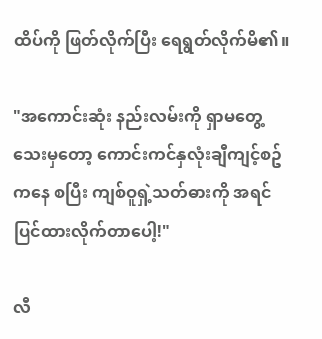ထိပ်ကို ဖြတ်လိုက်ပြီး ရေရွတ်လိုက်မိ၏။

"အကောင်းဆုံး နည်းလမ်းကို ရှာမတွေ့သေးမှတော့ ကောင်းကင်နှလုံးချီကျင့်စဥ်ကနေ စပြီး ကျစ်ဝူရှဲ့သတ်ဓားကို အရင် ပြင်ထားလိုက်တာပေါ့!"

လီ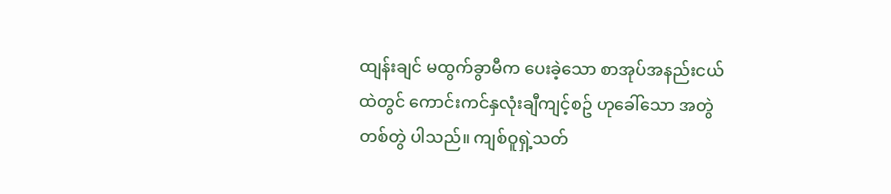ထျန်းချင် မထွက်ခွာမီက ပေးခဲ့သော စာအုပ်အနည်းငယ်ထဲတွင် ကောင်းကင်နှလုံးချီကျင့်စဥ် ဟုခေါ်သော အတွဲတစ်တွဲ ပါသည်။ ကျစ်ဝူရှဲ့သတ်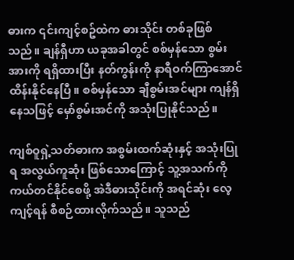ဓားက ၎င်းကျင့်စဥ်ထဲက ဓားသိုင်း တစ်ခုဖြစ်သည်။ ချန်ရှီဟာ ယခုအခါတွင် စစ်မှန်သော စွမ်းအားကို ရရှိထားပြီး နတ်ကွန်းကို နာရီဝက်ကြာအောင် ထိန်းနိုင်နေပြီ။ စစ်မှန်သော ချီစွမ်းအင်များ ကျန်ရှိနေသဖြင့် မှော်စွမ်းအင်ကို အသုံးပြုနိုင်သည်။

ကျစ်ဝူရှဲ့သတ်ဓားက အစွမ်းထက်ဆုံးနှင့် အသုံးပြုရ အလွယ်ကူဆုံး ဖြစ်သောကြောင့် သူ့အသက်ကို ကယ်တင်နိုင်စေဖို့ အဲဒီဓားသိုင်းကို အရင်ဆုံး လေ့ကျင့်ရန် စီစဉ်ထားလိုက်သည်။ သူသည်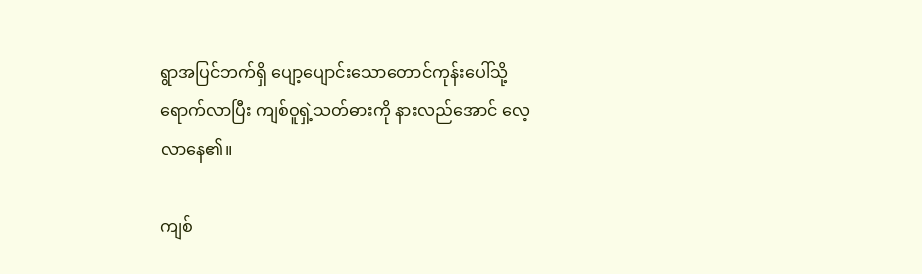ရွာအပြင်ဘက်ရှိ ပျော့ပျောင်းသောတောင်ကုန်းပေါ်သို့ ရောက်လာပြီး ကျစ်ဝူရှဲ့သတ်ဓားကို နားလည်အောင် လေ့လာနေ၏။

ကျစ်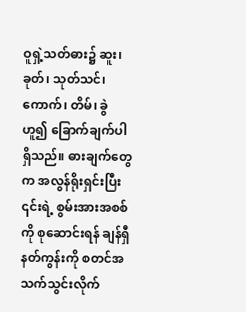ဝူရှဲ့သတ်ဓား၌ ဆူး၊ ခုတ်၊ သုတ်သင်၊ ကောက်၊ တိမ်၊ ခွဲ ဟူ၍ ခြောက်ချက်ပါရှိသည်။ ဓားချက်တွေက အလွန်ရိုးရှင်းပြီး ၎င်းရဲ့ စွမ်းအားအစစ်ကို စုဆောင်းရန် ချန်ရှီ နတ်ကွန်းကို စတင်အသက်သွင်းလိုက်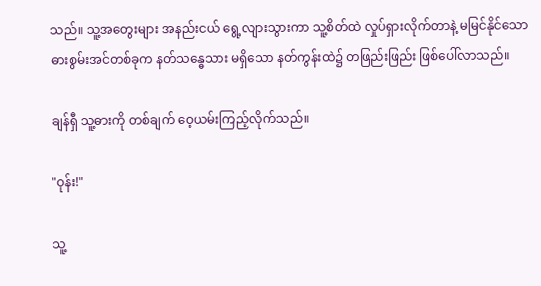သည်။ သူ့အတွေးများ အနည်းငယ် ရွေ့လျားသွားကာ သူ့စိတ်ထဲ လှုပ်ရှားလိုက်တာနဲ့ မမြင်နိုင်သော ဓားစွမ်းအင်တစ်ခုက နတ်သန္ဓေသား မရှိသော နတ်ကွန်းထဲ၌ တဖြည်းဖြည်း ဖြစ်ပေါ်လာသည်။

ချန်ရှီ သူ့ဓားကို တစ်ချက် ဝေ့ယမ်းကြည့်လိုက်သည်။

"ဝုန်း!"

သူ့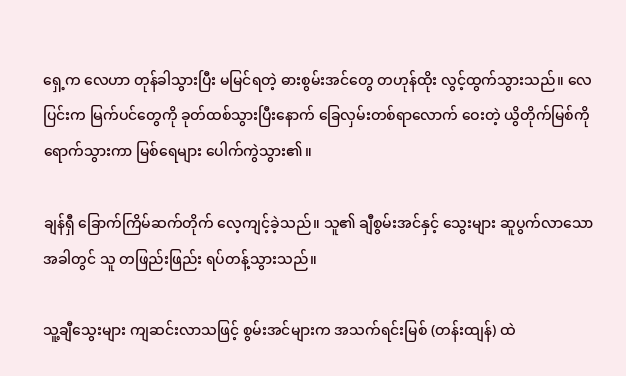ရှေ့က လေဟာ တုန်ခါသွားပြီး မမြင်ရတဲ့ ဓားစွမ်းအင်တွေ တဟုန်ထိုး လွင့်ထွက်သွားသည်။ လေပြင်းက မြက်ပင်တွေကို ခုတ်ထစ်သွားပြီးနောက် ခြေလှမ်းတစ်ရာလောက် ဝေးတဲ့ ယွိတိုက်မြစ်ကို ရောက်သွားကာ မြစ်ရေများ ပေါက်ကွဲသွား၏။

ချန်ရှီ ခြောက်ကြိမ်ဆက်တိုက် လေ့ကျင့်ခဲ့သည်။ သူ၏ ချီစွမ်းအင်နှင့် သွေးများ ဆူပွက်လာသောအခါတွင် သူ တဖြည်းဖြည်း ရပ်တန့်သွားသည်။

သူ့ချီသွေးများ ကျဆင်းလာသဖြင့် စွမ်းအင်များက အသက်ရင်းမြစ် (တန်းထျန်) ထဲ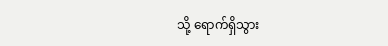သို့ ရောက်ရှိသွား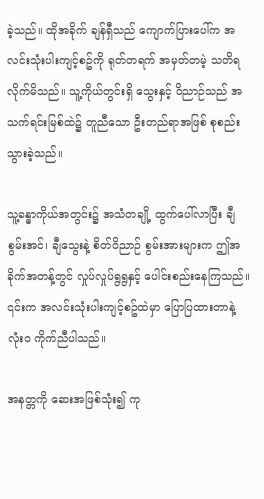ခဲ့သည်။ ထိုအခိုက် ချန်ရှီသည် ကျောက်ပြားပေါ်က အလင်းသုံးပါးကျင့်စဥ်ကို ရုတ်တရက် အမှတ်တမဲ့ သတိရလိုက်မိသည်။ သူ့ကိုယ်တွင်းရှိ သွေးနှင့် ဝိညာဉ်သည် အသက်ရင်းမြစ်ထဲ၌ တူညီသော ဦးတည်ရာအဖြစ် စုစည်းသွားခဲ့သည်။

သူ့ခန္ဓာကိုယ်အတွင်း၌ အသံတချို့ ထွက်ပေါ်လာပြီး ချီစွမ်းအင်၊ ချီသွေးနဲ့ စိတ်ဝိညာဉ် စွမ်းအားများက ဤအခိုက်အတန့်တွင် လှုပ်လှုပ်ရွရွနှင့် ပေါင်းစည်းနေကြသည်။ ၎င်းက အလင်းသုံးပါးကျင့်စဥ်ထဲမှာ ပြောပြထားတာနဲ့ လုံးဝ ကိုက်ညီပါသည်။

အနတ္တကို ဆေးအဖြစ်သုံး၍ ကု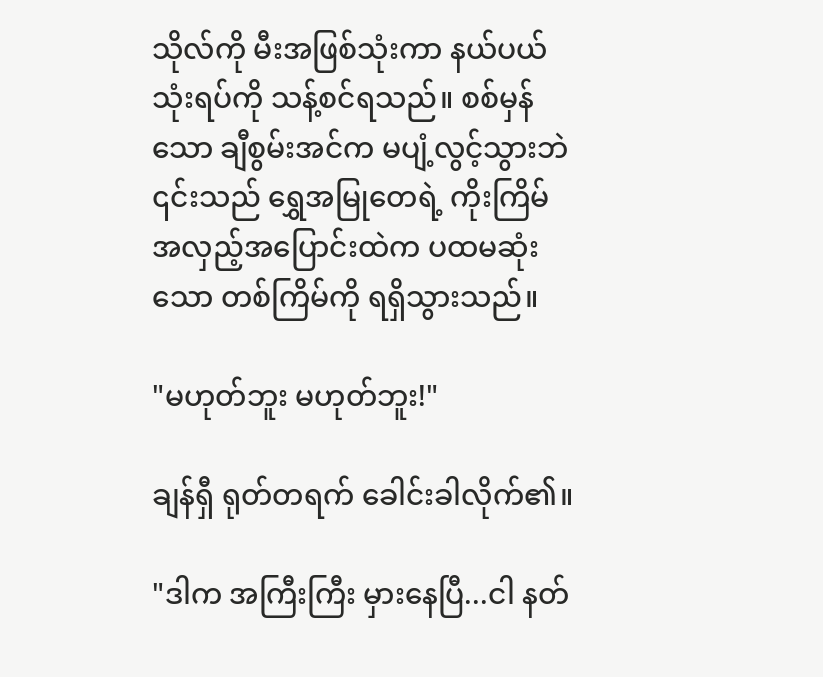သိုလ်ကို မီးအဖြစ်သုံးကာ နယ်ပယ်သုံးရပ်ကို သန့်စင်ရသည်။ စစ်မှန်သော ချီစွမ်းအင်က မပျံ့လွင့်သွားဘဲ ၎င်းသည် ရွှေအမြုတေရဲ့ ကိုးကြိမ် အလှည့်အပြောင်းထဲက ပထမဆုံးသော တစ်ကြိမ်ကို ရရှိသွားသည်။

"မဟုတ်ဘူး မဟုတ်ဘူး!"

ချန်ရှီ ရုတ်တရက် ခေါင်းခါလိုက်၏။

"ဒါက အကြီးကြီး မှားနေပြီ...ငါ နတ်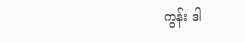ကွန်း ဒါ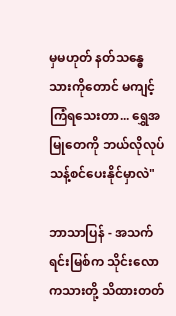မှမဟုတ် နတ်သန္ဓေသားကိုတောင် မကျင့်ကြံရသေးတာ... ရွှေအမြုတေကို ဘယ်လိုလုပ် သန့်စင်ပေးနိုင်မှာလဲ"

ဘာသာပြန် - အသက်ရင်းမြစ်က သိုင်းလောကသားတို့ သိထားတတ်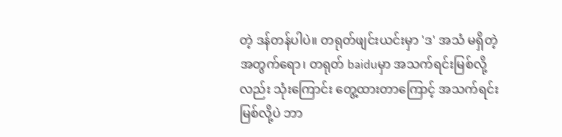တဲ့ ဒန်တန်ပါပဲ။ တရုတ်ဖျင်းယင်းမှာ 'ဒ' အသံ မရှိတဲ့အတွက်ရော၊ တရုတ် baiduမှာ အသက်ရင်းမြစ်လို့လည်း သုံးကြောင်း တွေ့ထားတာကြောင့် အသက်ရင်းမြစ်လို့ပဲ ဘာ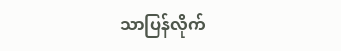သာပြန်လိုက်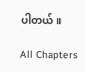ပါတယ်။

All Chapters